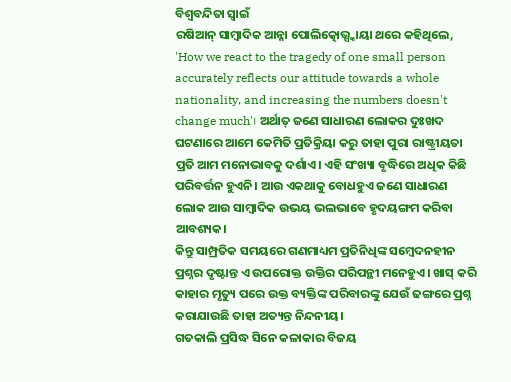ବିଶ୍ୱବନ୍ଦିତା ସ୍ୱାଇଁ
ରଷିଆନ୍ ସାମ୍ବାଦିକ ଆନ୍ନା ପୋଲିତ୍କୋଭ୍ସ୍କାୟା ଥରେ କହିଥିଲେ, 'How we react to the tragedy of one small person accurately reflects our attitude towards a whole nationality, and increasing the numbers doesn't change much'। ଅର୍ଥାତ୍ ଜଣେ ସାଧାରଣ ଲୋକର ଦୁଃଖଦ ଘଟଣାରେ ଆମେ କେମିତି ପ୍ରତିକ୍ରିୟା କରୁ ତାହା ପୁରା ରାଷ୍ଟ୍ରୀୟତା ପ୍ରତି ଆମ ମନୋଭାବକୁ ଦର୍ଶାଏ। ଏହି ସଂଖ୍ୟା ବୃଦ୍ଧିରେ ଅଧିକ କିଛି ପରିବର୍ତ୍ତନ ହୁଏନି। ଆଉ ଏକଥାକୁ ବୋଧହୁଏ ଜଣେ ସାଧାରଣ ଲୋକ ଆଉ ସାମ୍ବାଦିକ ଉଭୟ ଭଲଭାବେ ହୃଦୟଙ୍ଗମ କରିବା ଆବଶ୍ୟକ।
କିନ୍ତୁ ସାମ୍ପ୍ରତିକ ସମୟରେ ଗଣମାଧ୍ୟମ ପ୍ରତିନିଧିଙ୍କ ସମ୍ବେଦନହୀନ ପ୍ରଶ୍ନର ଦୃଷ୍ଟାନ୍ତ ଏ ଉପରୋକ୍ତ ଉକ୍ତିର ପରିପନ୍ଥୀ ମନେହୁଏ। ଖାସ୍ କରି କାହାର ମୃତ୍ୟୁ ପରେ ଉକ୍ତ ବ୍ୟକ୍ତିଙ୍କ ପରିବାରଙ୍କୁ ଯେଉଁ ଢଙ୍ଗରେ ପ୍ରଶ୍ନ କରାଯାଉଛି ତାହା ଅତ୍ୟନ୍ତ ନିନ୍ଦନୀୟ।
ଗତକାଲି ପ୍ରସିଦ୍ଧ ସିନେ କଳାକାର ବିଜୟ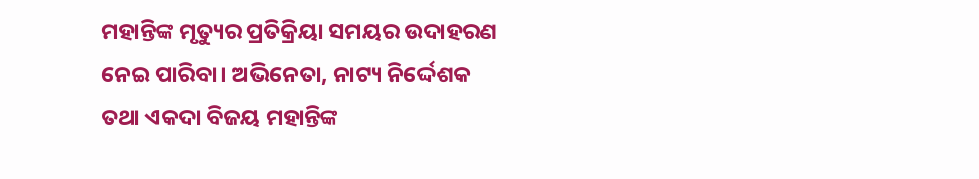ମହାନ୍ତିଙ୍କ ମୃତ୍ୟୁର ପ୍ରତିକ୍ରିୟା ସମୟର ଉଦାହରଣ ନେଇ ପାରିବା। ଅଭିନେତା, ନାଟ୍ୟ ନିର୍ଦ୍ଦେଶକ ତଥା ଏକଦା ବିଜୟ ମହାନ୍ତିଙ୍କ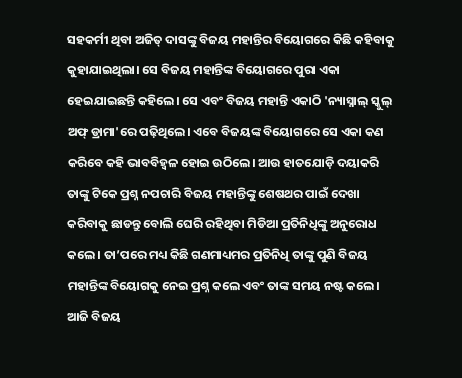ସହକର୍ମୀ ଥିବା ଅଜିତ୍ ଦାସଙ୍କୁ ବିଜୟ ମହାନ୍ତିର ବିୟୋଗରେ କିଛି କହିବାକୁ କୁହାଯାଇଥିଲା। ସେ ବିଜୟ ମହାନ୍ତିଙ୍କ ବିୟୋଗରେ ପୁରା ଏକା ହେଇଯାଇଛନ୍ତି କହିଲେ। ସେ ଏବଂ ବିଜୟ ମହାନ୍ତି ଏକାଠି 'ନ୍ୟାସ୍ନାଲ୍ ସ୍କୁଲ୍ ଅଫ୍ ଡ୍ରାମା'ରେ ପଢ଼ିଥିଲେ। ଏବେ ବିଜୟଙ୍କ ବିୟୋଗରେ ସେ ଏକା କଣ କରିବେ କହି ଭାବବିହ୍ୱଳ ହୋଇ ଉଠିଲେ। ଆଉ ହାତଯୋଡ଼ି ଦୟାକରି ତାଙ୍କୁ ଟିକେ ପ୍ରଶ୍ନ ନପଚାରି ବିଜୟ ମହାନ୍ତିଙ୍କୁ ଶେଷଥର ପାଇଁ ଦେଖା କରିବାକୁ ଛାଡନ୍ତୁ ବୋଲି ଘେରି ରହିଥିବା ମିଡିଆ ପ୍ରତିନିଧିଙ୍କୁ ଅନୁରୋଧ କଲେ। ତା’ପରେ ମଧ୍ୟ କିଛି ଗଣମାଧ୍ୟମର ପ୍ରତିନିଧି ତାଙ୍କୁ ପୁଣି ବିଜୟ ମହାନ୍ତିଙ୍କ ବିୟୋଗକୁ ନେଇ ପ୍ରଶ୍ନ କଲେ ଏବଂ ତାଙ୍କ ସମୟ ନଷ୍ଟ କଲେ।
ଆଜି ବିଜୟ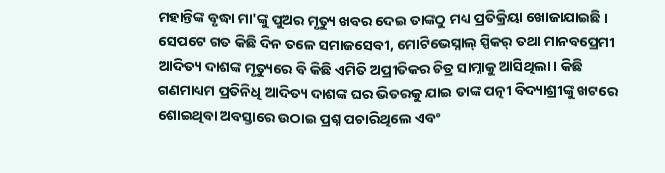ମହାନ୍ତିଙ୍କ ବୃଦ୍ଧା ମା'ଙ୍କୁ ପୁଅର ମୃତ୍ୟୁ ଖବର ଦେଇ ତାଙ୍କଠୁ ମଧ୍ୟ ପ୍ରତିକ୍ରିୟା ଖୋଜାଯାଇଛି ।
ସେପଟେ ଗତ କିଛି ଦିନ ତଳେ ସମାଜସେବୀ, ମୋଟିଭେସ୍ନାଲ୍ ସ୍ପିକର୍ ତଥା ମାନବପ୍ରେମୀ ଆଦିତ୍ୟ ଦାଶଙ୍କ ମୃତ୍ୟୁରେ ବି କିଛି ଏମିତି ଅପ୍ରୀତିକର ଚିତ୍ର ସାମ୍ନାକୁ ଆସିଥିଲା। କିଛି ଗଣମାଧ୍ୟମ ପ୍ରତିନିଧି ଆଦିତ୍ୟ ଦାଶଙ୍କ ଘର ଭିତରକୁ ଯାଇ ତାଙ୍କ ପତ୍ନୀ ବିଦ୍ୟାଶ୍ରୀଙ୍କୁ ଖଟରେ ଶୋଇଥିବା ଅବସ୍ତାରେ ଉଠାଇ ପ୍ରଶ୍ନ ପଚାରିଥିଲେ ଏବଂ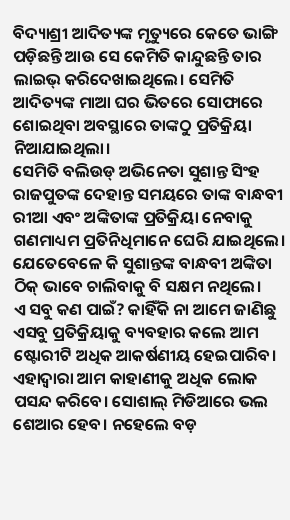ବିଦ୍ୟାଶ୍ରୀ ଆଦିତ୍ୟଙ୍କ ମୃତ୍ୟୁରେ କେତେ ଭାଙ୍ଗି ପଡ଼ିଛନ୍ତି ଆଉ ସେ କେମିତି କାନ୍ଦୁଛନ୍ତି ତାର ଲାଇଭ୍ କରିଦେଖାଇଥିଲେ। ସେମିତି ଆଦିତ୍ୟଙ୍କ ମାଆ ଘର ଭିତରେ ସୋଫାରେ ଶୋଇଥିବା ଅବସ୍ଥାରେ ତାଙ୍କଠୁ ପ୍ରତିକ୍ରିୟା ନିଆଯାଇଥିଲା।
ସେମିତି ବଲିଉଡ୍ ଅଭିନେତା ସୁଶାନ୍ତ ସିଂହ ରାଜପୁତଙ୍କ ଦେହାନ୍ତ ସମୟରେ ତାଙ୍କ ବାନ୍ଧବୀ ରୀଆ ଏବଂ ଅଙ୍କିତାଙ୍କ ପ୍ରତିକ୍ରିୟା ନେବାକୁ ଗଣମାଧ୍ୟମ ପ୍ରତିନିଧିମାନେ ଘେରି ଯାଇଥିଲେ। ଯେତେବେଳେ କି ସୁଶାନ୍ତଙ୍କ ବାନ୍ଧବୀ ଅଙ୍କିତା ଠିକ୍ ଭାବେ ଚାଲିବାକୁ ବି ସକ୍ଷମ ନଥିଲେ।
ଏ ସବୁ କଣ ପାଇଁ? କାହିଁକି ନା ଆମେ ଜାଣିଛୁ ଏସବୁ ପ୍ରତିକ୍ରିୟାକୁ ବ୍ୟବହାର କଲେ ଆମ ଷ୍ଟୋରୀଟି ଅଧିକ ଆକର୍ଷଣୀୟ ହେଇପାରିବ। ଏହାଦ୍ୱାରା ଆମ କାହାଣୀକୁ ଅଧିକ ଲୋକ ପସନ୍ଦ କରିବେ। ସୋଶାଲ୍ ମିଡିଆରେ ଭଲ ଶେଆର ହେବ। ନହେଲେ ବଡ଼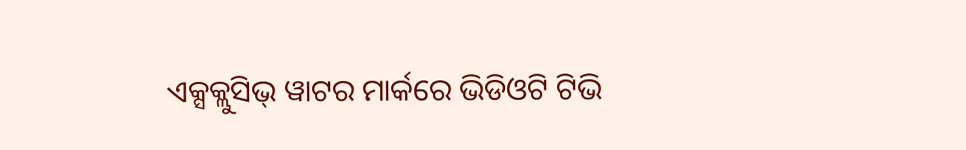ଏକ୍ସକ୍ଲୁସିଭ୍ ୱାଟର ମାର୍କରେ ଭିଡିଓଟି ଟିଭି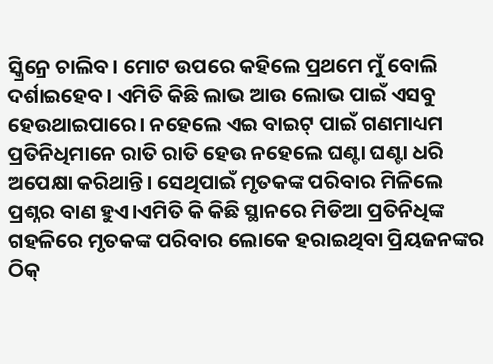ସ୍କ୍ରିନ୍ରେ ଚାଲିବ। ମୋଟ ଉପରେ କହିଲେ ପ୍ରଥମେ ମୁଁ ବୋଲି ଦର୍ଶାଇହେବ। ଏମିତି କିଛି ଲାଭ ଆଉ ଲୋଭ ପାଇଁ ଏସବୁ ହେଉଥାଇପାରେ। ନହେଲେ ଏଇ ବାଇଟ୍ ପାଇଁ ଗଣମାଧ୍ୟମ ପ୍ରତିନିଧିମାନେ ରାତି ରାତି ହେଉ ନହେଲେ ଘଣ୍ଟା ଘଣ୍ଟା ଧରି ଅପେକ୍ଷା କରିଥାନ୍ତି। ସେଥିପାଇଁ ମୃତକଙ୍କ ପରିବାର ମିଳିଲେ ପ୍ରଶ୍ନର ବାଣ ହୁଏ।ଏମିତି କି କିଛି ସ୍ଥାନରେ ମିଡିଆ ପ୍ରତିନିଧିଙ୍କ ଗହଳିରେ ମୃତକଙ୍କ ପରିବାର ଲୋକେ ହରାଇଥିବା ପ୍ରିୟଜନଙ୍କର ଠିକ୍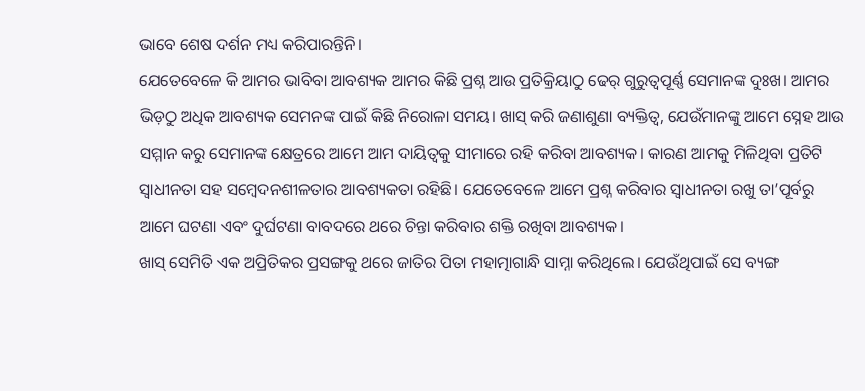ଭାବେ ଶେଷ ଦର୍ଶନ ମଧ୍ୟ କରିପାରନ୍ତିନି।
ଯେତେବେଳେ କି ଆମର ଭାବିବା ଆବଶ୍ୟକ ଆମର କିଛି ପ୍ରଶ୍ନ ଆଉ ପ୍ରତିକ୍ରିୟାଠୁ ଢେର୍ ଗୁରୁତ୍ୱପୂର୍ଣ୍ଣ ସେମାନଙ୍କ ଦୁଃଖ। ଆମର ଭିଡ଼ଠୁ ଅଧିକ ଆବଶ୍ୟକ ସେମନଙ୍କ ପାଇଁ କିଛି ନିରୋଳା ସମୟ। ଖାସ୍ କରି ଜଣାଶୁଣା ବ୍ୟକ୍ତିତ୍ୱ, ଯେଉଁମାନଙ୍କୁ ଆମେ ସ୍ନେହ ଆଉ ସମ୍ମାନ କରୁ ସେମାନଙ୍କ କ୍ଷେତ୍ରରେ ଆମେ ଆମ ଦାୟିତ୍ୱକୁ ସୀମାରେ ରହି କରିବା ଆବଶ୍ୟକ। କାରଣ ଆମକୁ ମିଳିଥିବା ପ୍ରତିଟି ସ୍ୱାଧୀନତା ସହ ସମ୍ବେଦନଶୀଳତାର ଆବଶ୍ୟକତା ରହିଛି। ଯେତେବେଳେ ଆମେ ପ୍ରଶ୍ନ କରିବାର ସ୍ୱାଧୀନତା ରଖୁ ତା’ପୂର୍ବରୁ ଆମେ ଘଟଣା ଏବଂ ଦୁର୍ଘଟଣା ବାବଦରେ ଥରେ ଚିନ୍ତା କରିବାର ଶକ୍ତି ରଖିବା ଆବଶ୍ୟକ।
ଖାସ୍ ସେମିତି ଏକ ଅପ୍ରିତିକର ପ୍ରସଙ୍ଗକୁ ଥରେ ଜାତିର ପିତା ମହାତ୍ମାଗାନ୍ଧି ସାମ୍ନା କରିଥିଲେ। ଯେଉଁଥିପାଇଁ ସେ ବ୍ୟଙ୍ଗ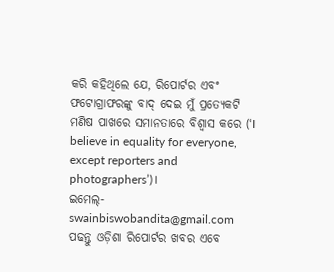କରି କହିଥିଲେ ଯେ, ରିପୋର୍ଟର ଏବଂ ଫଟୋଗ୍ରାଫରଙ୍କୁ ବାଦ୍ ଦେଇ ମୁଁ ପ୍ରତ୍ୟେକଟି ମଣିଷ ପାଖରେ ସମାନତାରେ ବିଶ୍ୱାସ କରେ (‘I believe in equality for everyone, except reporters and photographers’)।
ଇମେଲ୍-swainbiswobandita@gmail.com
ପଢନ୍ତୁ ଓଡ଼ିଶା ରିପୋର୍ଟର ଖବର ଏବେ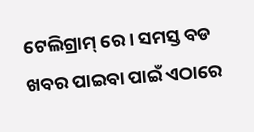ଟେଲିଗ୍ରାମ୍ ରେ। ସମସ୍ତ ବଡ ଖବର ପାଇବା ପାଇଁ ଏଠାରେ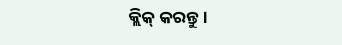କ୍ଲିକ୍ କରନ୍ତୁ।